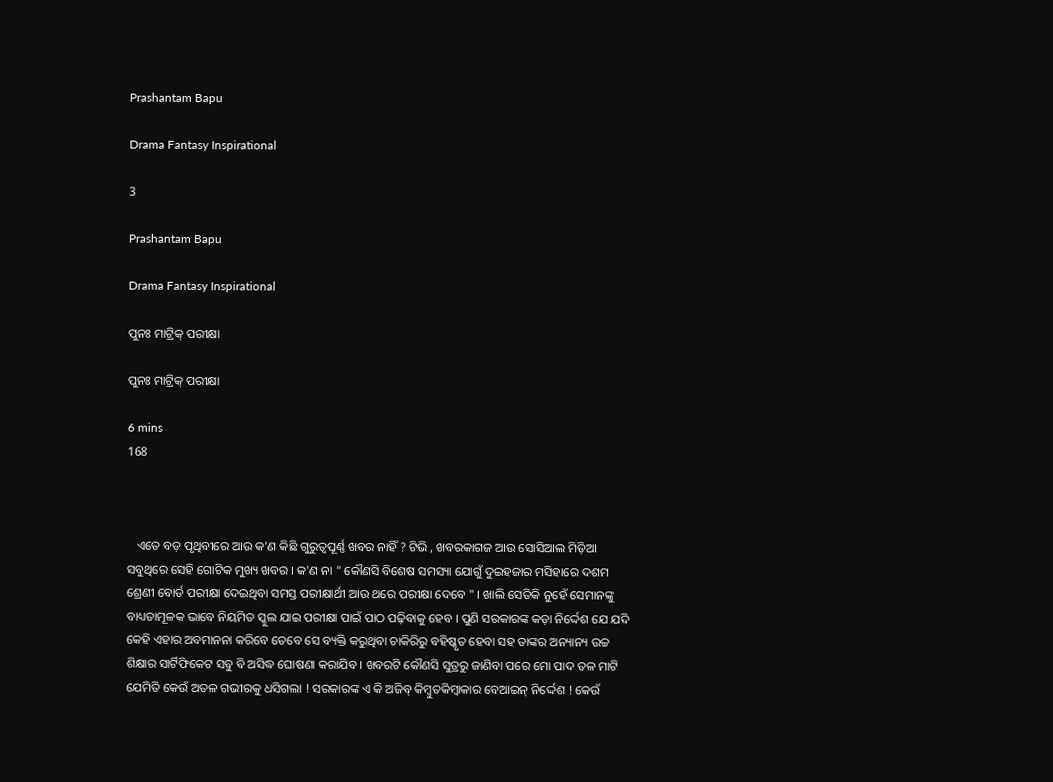Prashantam Bapu

Drama Fantasy Inspirational

3

Prashantam Bapu

Drama Fantasy Inspirational

ପୁନଃ ମାଟ୍ରିକ୍ ପରୀକ୍ଷା

ପୁନଃ ମାଟ୍ରିକ୍ ପରୀକ୍ଷା

6 mins
168



   ଏତେ ବଡ଼ ପୃଥିବୀରେ ଆଉ କ'ଣ କିଛି ଗୁରୁତ୍ଵପୂର୍ଣ୍ଣ ଖବର ନାହିଁ ? ଟିଭି , ଖବରକାଗଜ ଆଉ ସୋସିଆଲ ମିଡ଼ିଆ ସବୁଥିରେ ସେହି ଗୋଟିକ ମୁଖ୍ୟ ଖବର । କ'ଣ ନା " କୌଣସି ବିଶେଷ ସମସ୍ୟା ଯୋଗୁଁ ଦୁଇହଜାର ମସିହାରେ ଦଶମ ଶ୍ରେଣୀ ବୋର୍ଡ ପରୀକ୍ଷା ଦେଇଥିବା ସମସ୍ତ ପରୀକ୍ଷାର୍ଥୀ ଆଉ ଥରେ ପରୀକ୍ଷା ଦେବେ " । ଖାଲି ସେତିକି ନୁହେଁ ସେମାନଙ୍କୁ ବାଧ୍ୟତାମୂଳକ ଭାବେ ନିୟମିତ ସ୍କୁଲ ଯାଇ ପରୀକ୍ଷା ପାଇଁ ପାଠ ପଢ଼ିବାକୁ ହେବ । ପୁଣି ସରକାରଙ୍କ କଡ଼ା ନିର୍ଦ୍ଦେଶ ଯେ ଯଦି କେହି ଏହାର ଅବମାନନା କରିବେ ତେବେ ସେ ବ୍ୟକ୍ତି କରୁଥିବା ଚାକିରିରୁ ବହିଷ୍କୃତ ହେବା ସହ ତାଙ୍କର ଅନ୍ୟାନ୍ୟ ଉଚ୍ଚ ଶିକ୍ଷାର ସାର୍ଟିଫିକେଟ ସବୁ ବି ଅସିଦ୍ଧ ଘୋଷଣା କରାଯିବ । ଖବରଟି କୌଣସି ସୁତ୍ରରୁ ଜାଣିବା ପରେ ମୋ ପାଦ ତଳ ମାଟି ଯେମିତି କେଉଁ ଅତଳ ଗଭୀରକୁ ଧସିଗଲା ! ସରକାରଙ୍କ ଏ କି ଅଜିବ୍ କିମ୍ବୁତକିମ୍ବାକାର ବେଆଇନ୍ ନିର୍ଦ୍ଦେଶ ! କେଉଁ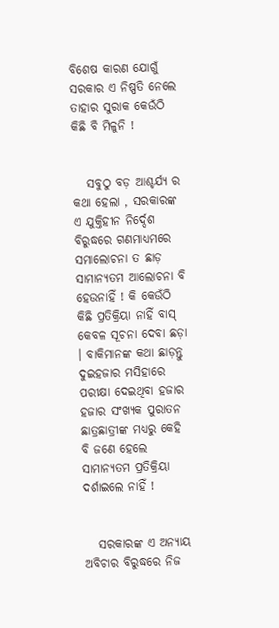ବିଶେଷ କାରଣ ଯୋଗୁଁ ସରକାର ଏ ନିଷ୍ପତି ନେଲେ ତାହାର ସୁରାକ କେଉଁଠି କିଛି ବି ମିଳୁନି !


   ସବୁଠୁ ବଡ଼ ଆଶ୍ଚର୍ଯ୍ୟ ର କଥା ହେଲା , ସରକାରଙ୍କ ଏ ଯୁକ୍ତିହୀନ ନିର୍ଦ୍ଦେଶ ବିରୁଦ୍ଧରେ ଗଣମାଧ୍ୟମରେ ସମାଲୋଚନା ତ ଛାଡ଼ ସାମାନ୍ୟତମ ଆଲୋଚନା ବି ହେଉନାହିଁ ! କି କେଉଁଠି କିଛି ପ୍ରତିକ୍ରିୟା ନାହିଁ ବାସ୍ କେବଳ ସୂଚନା ଦେବା ଛଡ଼ା । ବାକିମାନଙ୍କ କଥା ଛାଡ଼ନ୍ତୁ ଦୁଇହଜାର ମସିହାରେ ପରୀକ୍ଷା ଦେଇଥିବା ହଜାର ହଜାର ସଂଖ୍ୟକ ପୁରାତନ ଛାତ୍ରଛାତ୍ରୀଙ୍କ ମଧ୍ୟରୁ କେହି ବି ଜଣେ ହେଲେ ସାମାନ୍ୟତମ ପ୍ରତିକ୍ରିୟା ଦର୍ଶାଇଲେ ନାହିଁ !


   ସରକାରଙ୍କ ଏ ଅନ୍ୟାୟ ଅବିଚାର ବିରୁଦ୍ଧରେ ନିଜ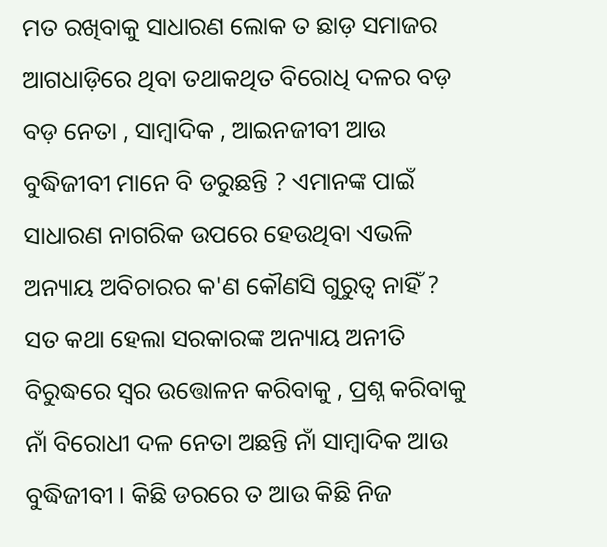ମତ ରଖିବାକୁ ସାଧାରଣ ଲୋକ ତ ଛାଡ଼ ସମାଜର ଆଗଧାଡ଼ିରେ ଥିବା ତଥାକଥିତ ବିରୋଧି ଦଳର ବଡ଼ ବଡ଼ ନେତା , ସାମ୍ବାଦିକ , ଆଇନଜୀବୀ ଆଉ ବୁଦ୍ଧିଜୀବୀ ମାନେ ବି ଡରୁଛନ୍ତି ? ଏମାନଙ୍କ ପାଇଁ ସାଧାରଣ ନାଗରିକ ଉପରେ ହେଉଥିବା ଏଭଳି ଅନ୍ୟାୟ ଅବିଚାରର କ'ଣ କୌଣସି ଗୁରୁତ୍ଵ ନାହିଁ ? ସତ କଥା ହେଲା ସରକାରଙ୍କ ଅନ୍ୟାୟ ଅନୀତି ବିରୁଦ୍ଧରେ ସ୍ବର ଉତ୍ତୋଳନ କରିବାକୁ , ପ୍ରଶ୍ନ କରିବାକୁ ନାଁ ବିରୋଧୀ ଦଳ ନେତା ଅଛନ୍ତି ନାଁ ସାମ୍ବାଦିକ ଆଉ ବୁଦ୍ଧିଜୀବୀ । କିଛି ଡରରେ ତ ଆଉ କିଛି ନିଜ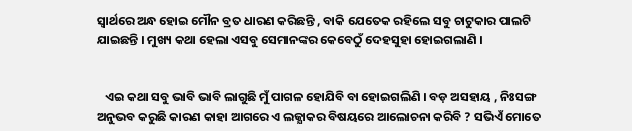ସ୍ୱାର୍ଥରେ ଅନ୍ଧ ହୋଇ ମୌନ ବ୍ରତ ଧାରଣ କରିଛନ୍ତି , ବାକି ଯେତେକ ରହିଲେ ସବୁ ଚାଟୁକାର ପାଲଟି ଯାଇଛନ୍ତି । ମୁଖ୍ୟ କଥା ହେଲା ଏସବୁ ସେମାନଙ୍କର କେବେଠୁଁ ଦେହସୁହା ହୋଇଗଲାଣି ।


   ଏଇ କଥା ସବୁ ଭାବି ଭାବି ଲାଗୁଛି ମୁଁ ପାଗଳ ହୋଯିବି ବା ହୋଇଗଲିଣି । ବଡ଼ ଅସହାୟ , ନିଃସଙ୍ଗ ଅନୁଭବ କରୁଛି କାରଣ କାହା ଆଗରେ ଏ ଲଜ୍ଯାକର ବିଷୟରେ ଆଲୋଚନା କରିବି ? ସଭିଏଁ ମୋତେ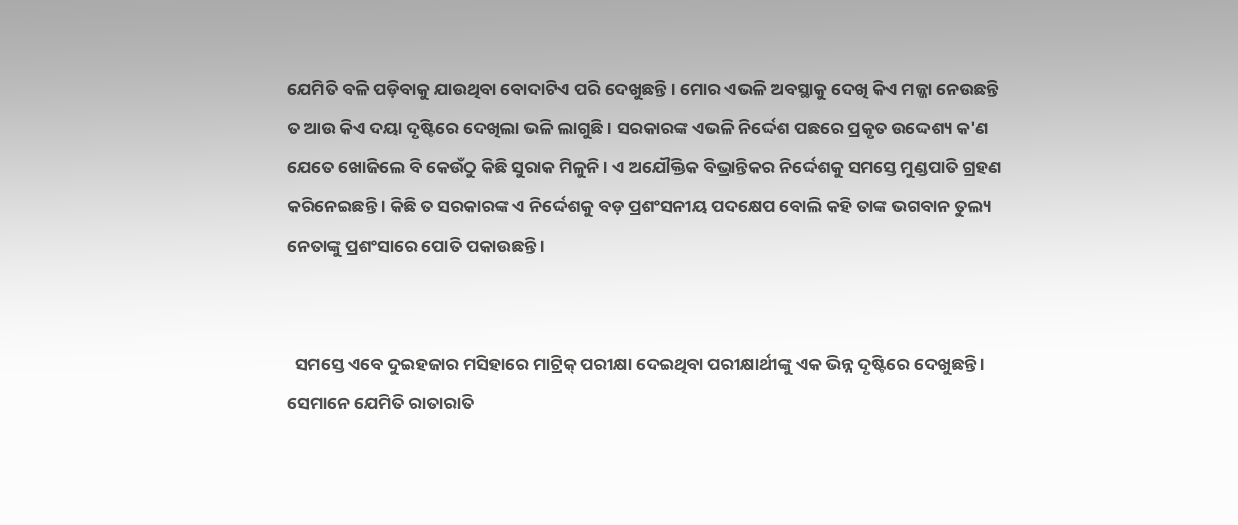ଯେମିତି ବଳି ପଡ଼ିବାକୁ ଯାଉଥିବା ବୋଦାଟିଏ ପରି ଦେଖୁଛନ୍ତି । ମୋର ଏଭଳି ଅବସ୍ଥାକୁ ଦେଖି କିଏ ମଜ୍ଜା ନେଉଛନ୍ତି ତ ଆଉ କିଏ ଦୟା ଦୃଷ୍ଟିରେ ଦେଖିଲା ଭଳି ଲାଗୁଛି । ସରକାରଙ୍କ ଏଭଳି ନିର୍ଦ୍ଦେଶ ପଛରେ ପ୍ରକୃତ ଉଦ୍ଦେଶ୍ୟ କ'ଣ ଯେତେ ଖୋଜିଲେ ବି କେଉଁଠୁ କିଛି ସୁରାକ ମିଳୁନି । ଏ ଅଯୌକ୍ତିକ ବିଭ୍ରାନ୍ତିକର ନିର୍ଦ୍ଦେଶକୁ ସମସ୍ତେ ମୁଣ୍ଡପାତି ଗ୍ରହଣ କରିନେଇଛନ୍ତି । କିଛି ତ ସରକାରଙ୍କ ଏ ନିର୍ଦ୍ଦେଶକୁ ବଡ଼ ପ୍ରଶଂସନୀୟ ପଦକ୍ଷେପ ବୋଲି କହି ତାଙ୍କ ଭଗବାନ ତୁଲ୍ୟ ନେତାଙ୍କୁ ପ୍ରଶଂସାରେ ପୋତି ପକାଉଛନ୍ତି ।


  ସମସ୍ତେ ଏବେ ଦୁଇହଜାର ମସିହାରେ ମାଟ୍ରିକ୍ ପରୀକ୍ଷା ଦେଇଥିବା ପରୀକ୍ଷାର୍ଥୀଙ୍କୁ ଏକ ଭିନ୍ନ ଦୃଷ୍ଟିରେ ଦେଖୁଛନ୍ତି । ସେମାନେ ଯେମିତି ରାତାରାତି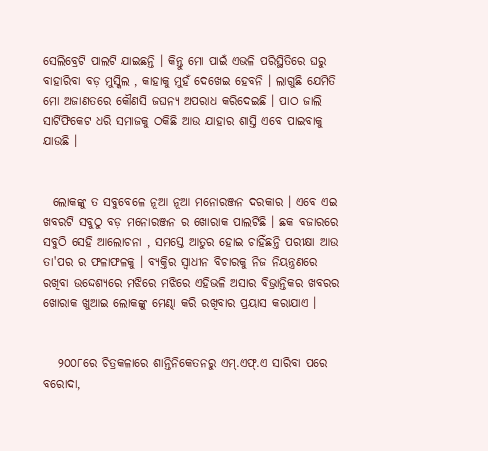ସେଲିବ୍ରେଟି ପାଲଟି ଯାଇଛନ୍ତି । କିନ୍ତୁ ମୋ ପାଇଁ ଏଭଳି ପରିସ୍ଥିତିରେ ଘରୁ ବାହାରିବା ବଡ଼ ମୁସ୍କିଲ , କାହାକୁ ମୁହଁ ଦେଖେଇ ହେବନି । ଲାଗୁଛି ଯେମିତି ମୋ ଅଜାଣତରେ କୌଣସି ଜଘନ୍ୟ ଅପରାଧ କରିଦେଇଛି । ପାଠ ଜାଲି ସାର୍ଟିଫିକେଟ ଧରି ସମାଜକୁ ଠକିଛି ଆଉ ଯାହାର ଶାସ୍ତି ଏବେ ପାଇବାକୁ ଯାଉଛି ।


  ଲୋକଙ୍କୁ ତ ସବୁବେଳେ ନୂଆ ନୂଆ ମନୋରଞ୍ଜନ ଦରକାର । ଏବେ ଏଇ ଖବରଟି ସବୁଠୁ ବଡ଼ ମନୋରଞ୍ଜନ ର ଖୋରାକ ପାଲଟିଛି । ଛକ ବଜାରରେ ସବୁଠି ସେହି ଆଲୋଚନା , ସମସ୍ତେ ଆତୁର ହୋଇ ଚାହିଁଛନ୍ତି ପରୀକ୍ଷା ଆଉ ତା'ପର ର ଫଳାଫଳକୁ । ବ୍ୟକ୍ତିର ସ୍ୱାଧୀନ ବିଚାରକୁ ନିଜ ନିୟନ୍ତ୍ରଣରେ ରଖିବା ଉଦ୍ଦେଶ୍ୟରେ ମଝିରେ ମଝିରେ ଏହିଭଳି ଅସାର ବିଭ୍ରାନ୍ତିକର ଖବରର ଖୋରାକ ଖୁଆଇ ଲୋକଙ୍କୁ ମେଣ୍ଢା କରି ରଖିବାର ପ୍ରୟାସ କରାଯାଏ ।


   ୨୦୦୮ରେ ଚିତ୍ରକଳାରେ ଶାନ୍ତିନିକେତନରୁ ଏମ୍.ଏଫ୍.ଏ ସାରିବା ପରେ ବରୋଦା,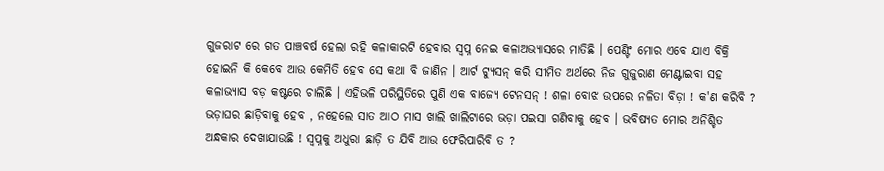ଗୁଜରାଟ ରେ ଗତ ପାଞ୍ଚବର୍ଷ ହେଲା ରହି କଳାକାରଟି ହେବାର ସ୍ୱପ୍ନ ନେଇ କଳାଅଭ୍ଯାସରେ ମାତିଛି । ପେଣ୍ଟିଂ ମୋର ଏବେ ଯାଏ ବିକ୍ରି ହୋଇନି କି କେବେ ଆଉ କେମିତି ହେବ ସେ କଥା ବି ଜାଣିନ ‌। ଆର୍ଟ ଟ୍ଯୁସନ୍ କରି ସୀମିତ ଅର୍ଥରେ ନିଜ ଗୁଜୁରାଣ ମେଣ୍ଟାଇବା ସହ କଳାଭ୍ଯାସ ବଡ଼ କଷ୍ଟରେ ଚାଲିଛି । ଏହିଭଳି ପରିସ୍ଥିତିରେ ପୁଣି ଏକ ବାଜ୍ଯେ ଟେନସନ୍ ! ଶଳା ବୋଝ ଉପରେ ନଳିତା ବିଡ଼ା ! କ'ଣ କରିବି ? ଭଡ଼ାଘର ଛାଡ଼ିବାକୁ ହେବ , ନହେଲେ ସାତ ଆଠ ମାସ ଖାଲି ଖାଲିଟାରେ ଭଡ଼ା ପଇସା ଗଣିବାକୁ ହେବ । ଭବିଷ୍ୟତ ମୋର ଅନିଶ୍ଚିତ ଅନ୍ଧକାର ଦେଖାଯାଉଛି ! ସ୍ୱପ୍ନକୁ ଅଧୁରା ଛାଡ଼ି ତ ଯିବି ଆଉ ଫେରିପାରିବି ତ ?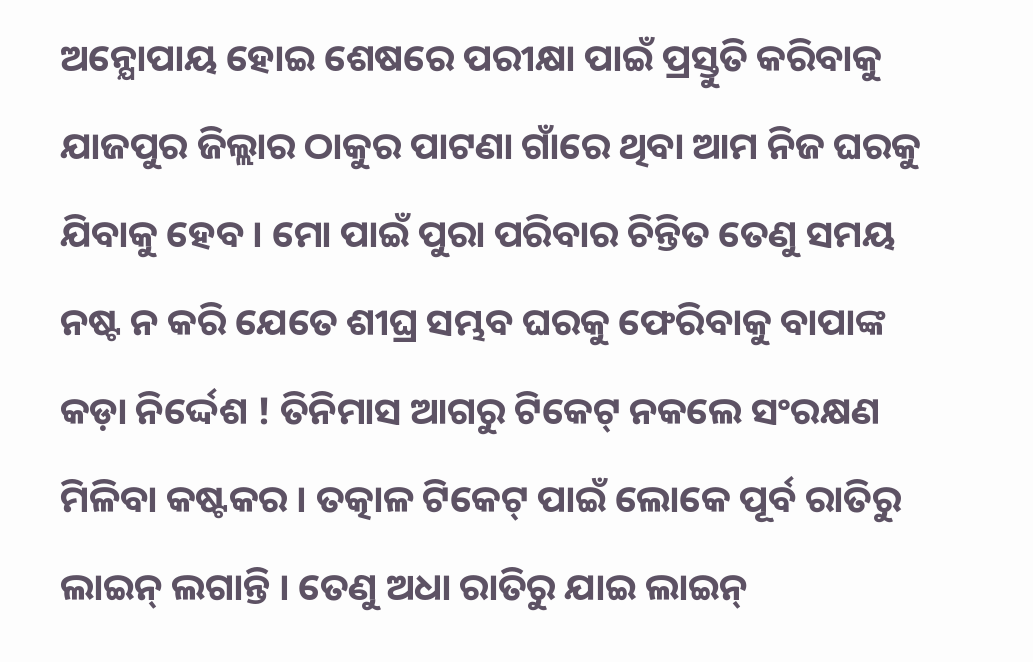ଅନ୍ଯୋପାୟ ହୋଇ ଶେଷରେ ପରୀକ୍ଷା ପାଇଁ ପ୍ରସ୍ତୁତି କରିବାକୁ ଯାଜପୁର ଜିଲ୍ଲାର ଠାକୁର ପାଟଣା ଗାଁରେ ଥିବା ଆମ ନିଜ ଘରକୁ ଯିବାକୁ ହେବ । ମୋ ପାଇଁ ପୁରା ପରିବାର ଚିନ୍ତିତ ତେଣୁ ସମୟ ନଷ୍ଟ ନ କରି ଯେତେ ଶୀଘ୍ର ସମ୍ଭବ ଘରକୁ ଫେରିବାକୁ ବାପାଙ୍କ କଡ଼ା ନିର୍ଦ୍ଦେଶ ! ତିନିମାସ ଆଗରୁ ଟିକେଟ୍ ନକଲେ ସଂରକ୍ଷଣ ମିଳିବା କଷ୍ଟକର । ତତ୍କାଳ ଟିକେଟ୍ ପାଇଁ ଲୋକେ ପୂର୍ବ ରାତିରୁ ଲାଇନ୍ ଲଗାନ୍ତି । ତେଣୁ ଅଧା ରାତିରୁ ଯାଇ ଲାଇନ୍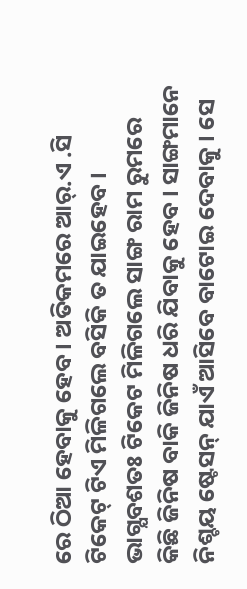ରେ ଠିଆ ହେବାକୁ ହେବ । ଅତିକମରେ ଆର୍.ଏ .ସି ଟିକେଟ୍ ଟିଏ ମିଳିଗଲେ ବସିକି ତ ଯାଇହେବ । ଭାଗ୍ଯବଶତଃ ଟିକେଟ ମିଳିଗଲେ ସାଙ୍ଗ ରାମ ରୁମରେ କିଛି ଜିନିଷ ବାକି ଜିନିଷ ଧରି ଯିବାକୁ ହେବ । ସାଙ୍ଗମାନେ ନିଶ୍ଚୟ ଷ୍ଟେସନ୍ ଯାଏଁ ଆସିବେ ବାଟୋଇ ଦେବାକୁ । ସେ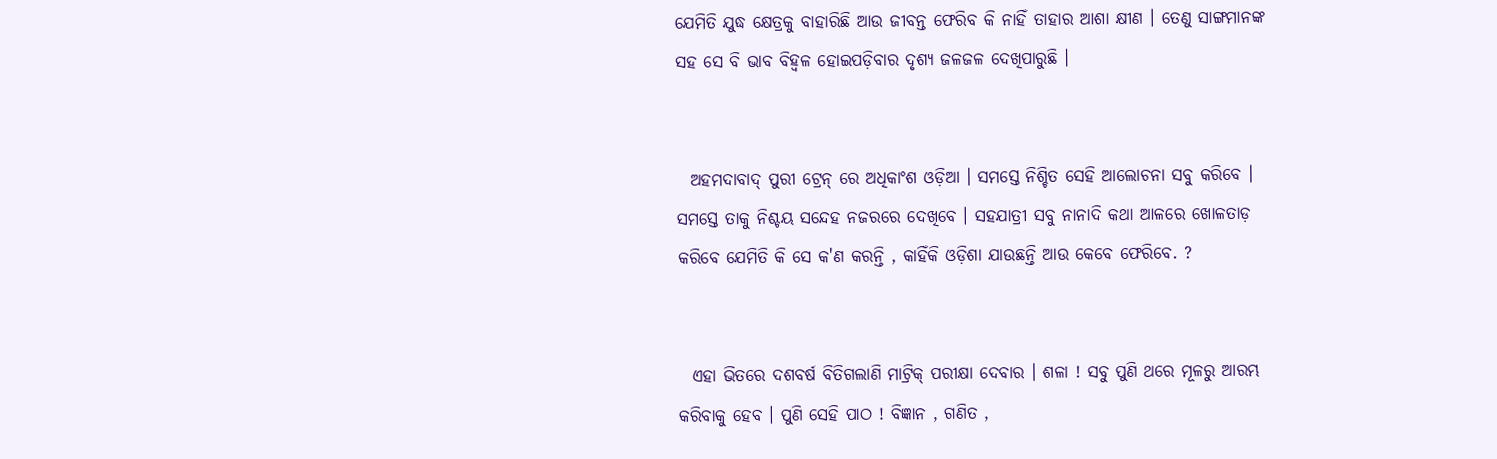ଯେମିତି ଯୁଦ୍ଧ କ୍ଷେତ୍ରକୁ ବାହାରିଛି ଆଉ ଜୀବନ୍ତ ଫେରିବ କି ନାହିଁ ତାହାର ଆଶା କ୍ଷୀଣ । ତେଣୁ ସାଙ୍ଗମାନଙ୍କ ସହ ସେ ବି ଭାବ ବିହ୍ୱଳ ହୋଇପଡ଼ିବାର ଦୃଶ୍ୟ ଜଳଜଳ ଦେଖିପାରୁଛି ।


  ଅହମଦାବାଦ୍ ପୁରୀ ଟ୍ରେନ୍ ରେ ଅଧିକାଂଶ ଓଡ଼ିଆ । ସମସ୍ତେ ନିଶ୍ଚିତ ସେହି ଆଲୋଚନା ସବୁ କରିବେ । ସମସ୍ତେ ତାକୁ ନିଶ୍ଚୟ ସନ୍ଦେହ ନଜରରେ ଦେଖିବେ । ସହଯାତ୍ରୀ ସବୁ ନାନାଦି କଥା ଆଳରେ ଖୋଳତାଡ଼ କରିବେ ଯେମିତି କି ସେ କ'ଣ କରନ୍ତି , କାହିଁକି ଓଡ଼ିଶା ଯାଉଛନ୍ତି ଆଉ କେବେ ଫେରିବେ‌. ?


  ଏହା ଭିତରେ ଦଶବର୍ଷ ବିତିଗଲାଣି ମାଟ୍ରିକ୍ ପରୀକ୍ଷା ଦେବାର । ଶଳା ! ସବୁ ପୁଣି ଥରେ ମୂଳରୁ ଆରମ୍ଭ କରିବାକୁ ହେବ । ପୁଣି ସେହି ପାଠ ! ବିଜ୍ଞାନ , ଗଣିତ ,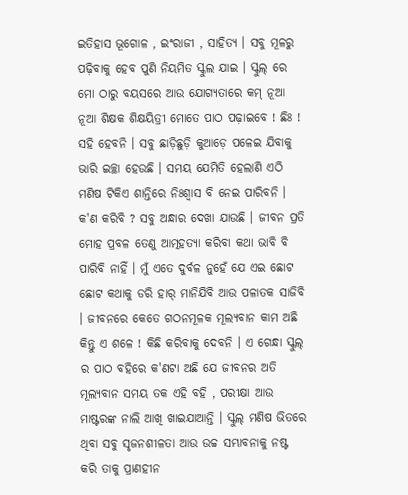ଇତିହାସ ଭୂଗୋଳ , ଇଂରାଜୀ , ସାହିତ୍ୟ । ସବୁ ମୂଳରୁ ପଢ଼ିବାକୁ ହେବ ପୁଣି ନିୟମିତ ସ୍କୁଲ ଯାଇ । ସ୍କୁଲ୍ ରେ ମୋ ଠାରୁ ବୟସରେ ଆଉ ଯୋଗ୍ୟତାରେ କମ୍ ନୂଆ ନୂଆ ଶିକ୍ଷକ ଶିକ୍ଷୟିତ୍ରୀ ମୋତେ ପାଠ ପଢ଼ାଇବେ ! ଛିଃ ! ସହି ହେବନି । ସବୁ ଛାଡ଼ିଛୁଡ଼ି କୁଆଡ଼େ ପଳେଇ ଯିବାକୁ ଭାରି ଇଚ୍ଛା ହେଉଛି । ସମୟ ଯେମିତି ହେଲାଣି ଏଠି ମଣିଷ ଟିକିଏ ଶାନ୍ତିରେ ନିଃଶ୍ୱାସ ବି ନେଇ ପାରିବନି । କ'ଣ କରିବି ? ସବୁ ଅନ୍ଧାର ଦେଖା ଯାଉଛି । ଜୀବନ ପ୍ରତି ମୋହ ପ୍ରବଳ ତେଣୁ ଆତ୍ମହତ୍ୟା କରିବା କଥା ଭାବି ବି ପାରିବି ନାହିଁ । ମୁଁ ଏତେ ଦୁର୍ବଳ ନୁହେଁ ଯେ ଏଇ ଛୋଟ ଛୋଟ କଥାକୁ ଡରି ହାର୍ ମାନିଯିବି ଆଉ ପଳାତକ ସାଜିବି । ଜୀବନରେ କେତେ ଗଠନମୂଳକ ମୂଲ୍ୟବାନ କାମ ଅଛି କିନ୍ତୁ ଏ ଶଳେ ! କିଛି କରିବାକୁ ଦେବନି । ଏ ଗେନ୍ଧା ସ୍କୁଲ୍ ର ପାଠ ବହିରେ କ'ଣଟା ଅଛି ଯେ ଜୀବନର ଅତି ମୂଲ୍ୟବାନ ସମୟ ତକ ଏହି ବହି , ପରୀକ୍ଷା ଆଉ ମାଷ୍ଟରଙ୍କ ନାଲି ଆଖି ଖାଇଯାଆନ୍ତି । ସ୍କୁଲ୍ ମଣିଷ ଭିତରେ ଥିବା ସବୁ ସୃଜନଶୀଳତା ଆଉ ଉଚ୍ଚ ସମ୍ଭାବନାକୁ ନଷ୍ଟ କରି ତାକୁ ପ୍ରାଣହୀନ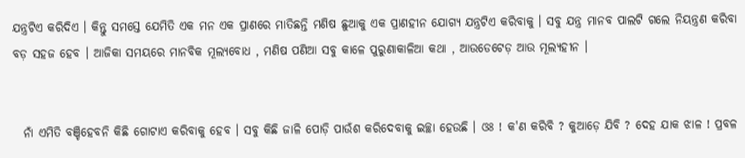ଯନ୍ତ୍ରଟିଏ କରିଦିଏ । କିନ୍ତୁ ସମସ୍ତେ ଯେମିତି ଏକ ମନ ଏକ ପ୍ରାଣରେ ମାତିଛନ୍ତି ମଣିଷ ଛୁଆକୁ ଏକ ପ୍ରାଣହୀନ ଯୋଗ୍ଯ ଯନ୍ତ୍ରଟିଏ କରିବାକୁ । ସବୁ ଯନ୍ତ୍ର ମାନବ ପାଲଟି ଗଲେ ନିୟନ୍ତ୍ରଣ କରିବା ବଡ଼ ସହଜ ହେବ । ଆଜିକା ସମୟରେ ମାନବିକ ମୂଲ୍ୟବୋଧ , ମଣିଷ ପଣିଆ ସବୁ କାଳେ ପୁରୁଣାକାଳିଆ କଥା , ଆଉଡେଟେଡ଼ ଆଉ ମୂଲ୍ୟହୀନ ।


  ନାଁ ଏମିତି ବଞ୍ଚିହେବନି କିଛି ଗୋଟାଏ କରିବାକୁ ହେବ । ସବୁ କିଛି ଜାଳି ପୋଡ଼ି ପାଉଁଶ କରିଦେବାକୁ ଇଚ୍ଛା ହେଉଛି । ଓଃ ! କ'ଣ କରିବି ? କୁଆଡ଼େ ଯିବି ? ଦେହ ଯାକ ଝାଳ ! ପ୍ରବଳ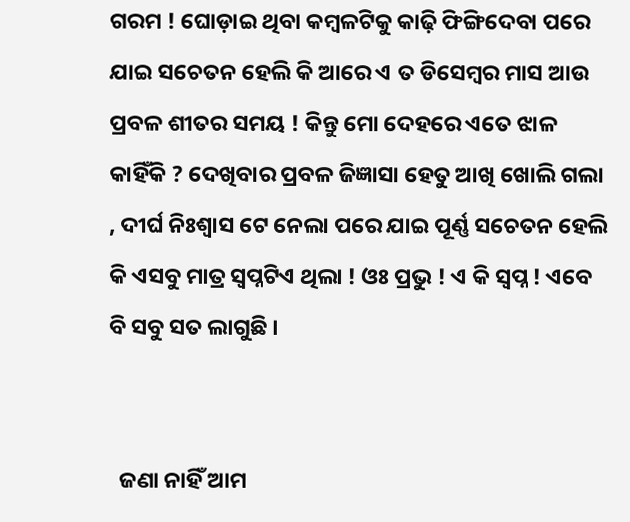ଗରମ ! ଘୋଡ଼ାଇ ଥିବା କମ୍ବଳଟିକୁ କାଢ଼ି ଫିଙ୍ଗିଦେବା ପରେ ଯାଇ ସଚେତନ ହେଲି କି ଆରେ ଏ ତ ଡିସେମ୍ବର ମାସ ଆଉ ପ୍ରବଳ ଶୀତର ସମୟ ! କିନ୍ତୁ ମୋ ଦେହରେ ଏତେ ଝାଳ କାହିଁକି ? ଦେଖିବାର ପ୍ରବଳ ଜିଜ୍ଞାସା ହେତୁ ଆଖି ଖୋଲି ଗଲା , ଦୀର୍ଘ ନିଃଶ୍ବାସ ଟେ ନେଲା ପରେ ଯାଇ ପୂର୍ଣ୍ଣ ସଚେତନ ହେଲି କି ଏସବୁ ମାତ୍ର ସ୍ୱପ୍ନଟିଏ ଥିଲା ! ଓଃ ପ୍ରଭୁ ! ଏ କି ସ୍ୱପ୍ନ ! ଏବେ ବି ସବୁ ସତ ଲାଗୁଛି ।


  ଜଣା ନାହିଁ ଆମ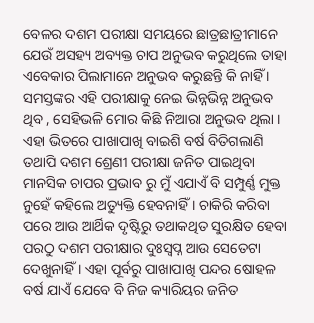ବେଳର ଦଶମ ପରୀକ୍ଷା ସମୟରେ ଛାତ୍ରଛାତ୍ରୀମାନେ ଯେଉଁ ଅସହ୍ୟ ଅବ୍ୟକ୍ତ ଚାପ ଅନୁଭବ କରୁଥିଲେ ତାହା ଏବେକାର ପିଲାମାନେ ଅନୁଭବ କରୁଛନ୍ତି କି ନାହିଁ । ସମସ୍ତଙ୍କର ଏହି ପରୀକ୍ଷାକୁ ନେଇ ଭିନ୍ନଭିନ୍ନ ଅନୁଭବ ଥିବ , ସେହିଭଳି ମୋର କିଛି ନିଆରା ଅନୁଭବ ଥିଲା । ଏହା ଭିତରେ ପାଖାପାଖି ବାଇଶି ବର୍ଷ ବିତିଗଲାଣି ତଥାପି ଦଶମ ଶ୍ରେଣୀ ପରୀକ୍ଷା ଜନିତ ପାଇଥିବା ମାନସିକ ଚାପର ପ୍ରଭାବ ରୁ ମୁଁ ଏଯାଏଁ ବି ସମ୍ପୁର୍ଣ୍ଣ ମୁକ୍ତ ନୁହେଁ କହିଲେ ଅତ୍ୟୁକ୍ତି ହେବନାହିଁ । ଚାକିରି କରିବା ପରେ ଆଉ ଆର୍ଥିକ ଦୃଷ୍ଟିରୁ ତଥାକଥିତ ସୁରକ୍ଷିତ ହେବା ପରଠୁ ଦଶମ ପରୀକ୍ଷାର ଦୁଃସ୍ୱପ୍ନ ଆଉ ସେତେଟା ଦେଖୁନାହିଁ । ଏହା ପୂର୍ବରୁ ପାଖାପାଖି ପନ୍ଦର ଷୋହଳ ବର୍ଷ ଯାଏଁ ଯେବେ ବି ନିଜ କ୍ୟାରିୟର ଜନିତ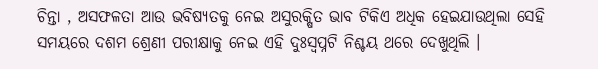ଚିନ୍ତା , ଅସଫଳତା ଆଉ ଭବିଷ୍ୟତକୁ ନେଇ ଅସୁରକ୍ଷିତ ଭାବ ଟିକିଏ ଅଧିକ ହେଇଯାଉଥିଲା ସେହି ସମୟରେ ଦଶମ ଶ୍ରେଣୀ ପରୀକ୍ଷାକୁ ନେଇ ଏହି ଦୁଃସ୍ୱପ୍ନଟି ନିଶ୍ଚୟ ଥରେ ଦେଖୁଥିଲି ।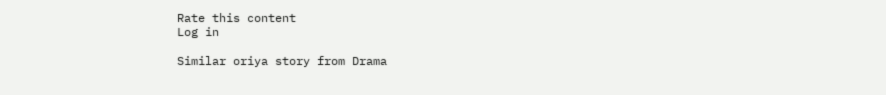Rate this content
Log in

Similar oriya story from Drama